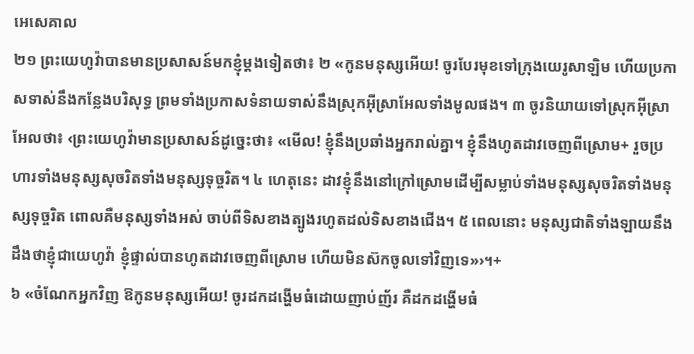អេសេគាល
២១ ព្រះយេហូវ៉ាបានមានប្រសាសន៍មកខ្ញុំម្ដងទៀតថា៖ ២ «កូនមនុស្សអើយ! ចូរបែរមុខទៅក្រុងយេរូសាឡិម ហើយប្រកាសទាស់នឹងកន្លែងបរិសុទ្ធ ព្រមទាំងប្រកាសទំនាយទាស់នឹងស្រុកអ៊ីស្រាអែលទាំងមូលផង។ ៣ ចូរនិយាយទៅស្រុកអ៊ីស្រាអែលថា៖ ‹ព្រះយេហូវ៉ាមានប្រសាសន៍ដូច្នេះថា៖ «មើល! ខ្ញុំនឹងប្រឆាំងអ្នករាល់គ្នា។ ខ្ញុំនឹងហូតដាវចេញពីស្រោម+ រួចប្រហារទាំងមនុស្សសុចរិតទាំងមនុស្សទុច្ចរិត។ ៤ ហេតុនេះ ដាវខ្ញុំនឹងនៅក្រៅស្រោមដើម្បីសម្លាប់ទាំងមនុស្សសុចរិតទាំងមនុស្សទុច្ចរិត ពោលគឺមនុស្សទាំងអស់ ចាប់ពីទិសខាងត្បូងរហូតដល់ទិសខាងជើង។ ៥ ពេលនោះ មនុស្សជាតិទាំងឡាយនឹងដឹងថាខ្ញុំជាយេហូវ៉ា ខ្ញុំផ្ទាល់បានហូតដាវចេញពីស្រោម ហើយមិនស៊កចូលទៅវិញទេ»›។+
៦ «ចំណែកអ្នកវិញ ឱកូនមនុស្សអើយ! ចូរដកដង្ហើមធំដោយញាប់ញ័រ គឺដកដង្ហើមធំ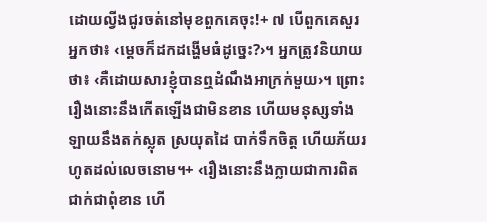ដោយល្វីងជូរចត់នៅមុខពួកគេចុះ!+ ៧ បើពួកគេសួរអ្នកថា៖ ‹ម្ដេចក៏ដកដង្ហើមធំដូច្នេះ?›។ អ្នកត្រូវនិយាយថា៖ ‹គឺដោយសារខ្ញុំបានឮដំណឹងអាក្រក់មួយ›។ ព្រោះរឿងនោះនឹងកើតឡើងជាមិនខាន ហើយមនុស្សទាំងឡាយនឹងតក់ស្លុត ស្រយុតដៃ បាក់ទឹកចិត្ត ហើយភ័យរហូតដល់លេចនោម។+ ‹រឿងនោះនឹងក្លាយជាការពិតជាក់ជាពុំខាន ហើ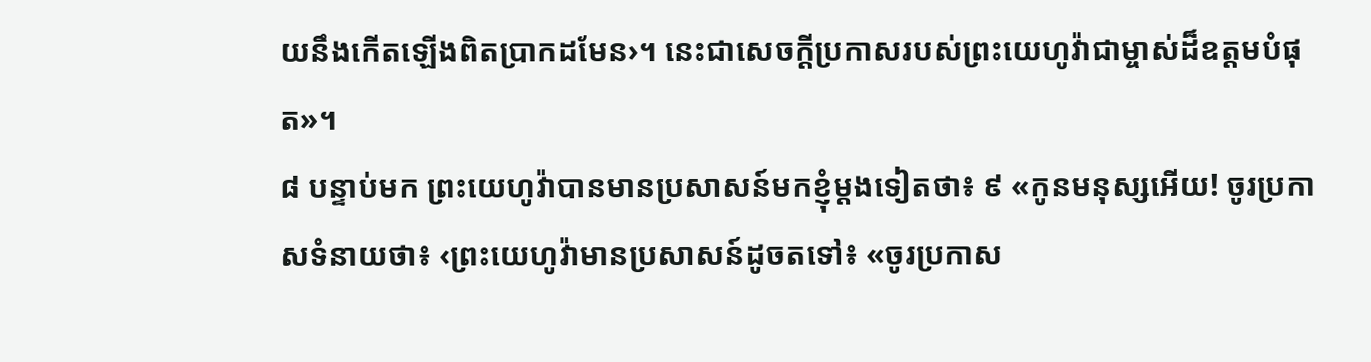យនឹងកើតឡើងពិតប្រាកដមែន›។ នេះជាសេចក្ដីប្រកាសរបស់ព្រះយេហូវ៉ាជាម្ចាស់ដ៏ឧត្ដមបំផុត»។
៨ បន្ទាប់មក ព្រះយេហូវ៉ាបានមានប្រសាសន៍មកខ្ញុំម្ដងទៀតថា៖ ៩ «កូនមនុស្សអើយ! ចូរប្រកាសទំនាយថា៖ ‹ព្រះយេហូវ៉ាមានប្រសាសន៍ដូចតទៅ៖ «ចូរប្រកាស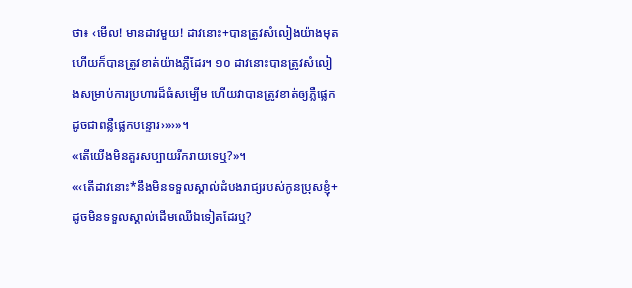ថា៖ ‹មើល! មានដាវមួយ! ដាវនោះ+បានត្រូវសំលៀងយ៉ាងមុត ហើយក៏បានត្រូវខាត់យ៉ាងភ្លឺដែរ។ ១០ ដាវនោះបានត្រូវសំលៀងសម្រាប់ការប្រហារដ៏ធំសម្បើម ហើយវាបានត្រូវខាត់ឲ្យភ្លឺផ្លេកដូចជាពន្លឺផ្លេកបន្ទោរ›»›»។
«តើយើងមិនគួរសប្បាយរីករាយទេឬ?»។
«‹តើដាវនោះ*នឹងមិនទទួលស្គាល់ដំបងរាជ្យរបស់កូនប្រុសខ្ញុំ+ ដូចមិនទទួលស្គាល់ដើមឈើឯទៀតដែរឬ?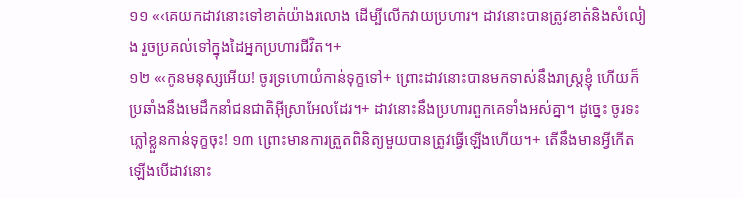១១ «‹គេយកដាវនោះទៅខាត់យ៉ាងរលោង ដើម្បីលើកវាយប្រហារ។ ដាវនោះបានត្រូវខាត់និងសំលៀង រួចប្រគល់ទៅក្នុងដៃអ្នកប្រហារជីវិត។+
១២ «‹កូនមនុស្សអើយ! ចូរទ្រហោយំកាន់ទុក្ខទៅ+ ព្រោះដាវនោះបានមកទាស់នឹងរាស្ត្រខ្ញុំ ហើយក៏ប្រឆាំងនឹងមេដឹកនាំជនជាតិអ៊ីស្រាអែលដែរ។+ ដាវនោះនឹងប្រហារពួកគេទាំងអស់គ្នា។ ដូច្នេះ ចូរទះភ្លៅខ្លួនកាន់ទុក្ខចុះ! ១៣ ព្រោះមានការត្រួតពិនិត្យមួយបានត្រូវធ្វើឡើងហើយ។+ តើនឹងមានអ្វីកើតឡើងបើដាវនោះ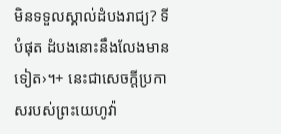មិនទទួលស្គាល់ដំបងរាជ្យ? ទីបំផុត ដំបងនោះនឹងលែងមានទៀត›។+ នេះជាសេចក្ដីប្រកាសរបស់ព្រះយេហូវ៉ា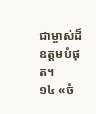ជាម្ចាស់ដ៏ឧត្ដមបំផុត។
១៤ «ចំ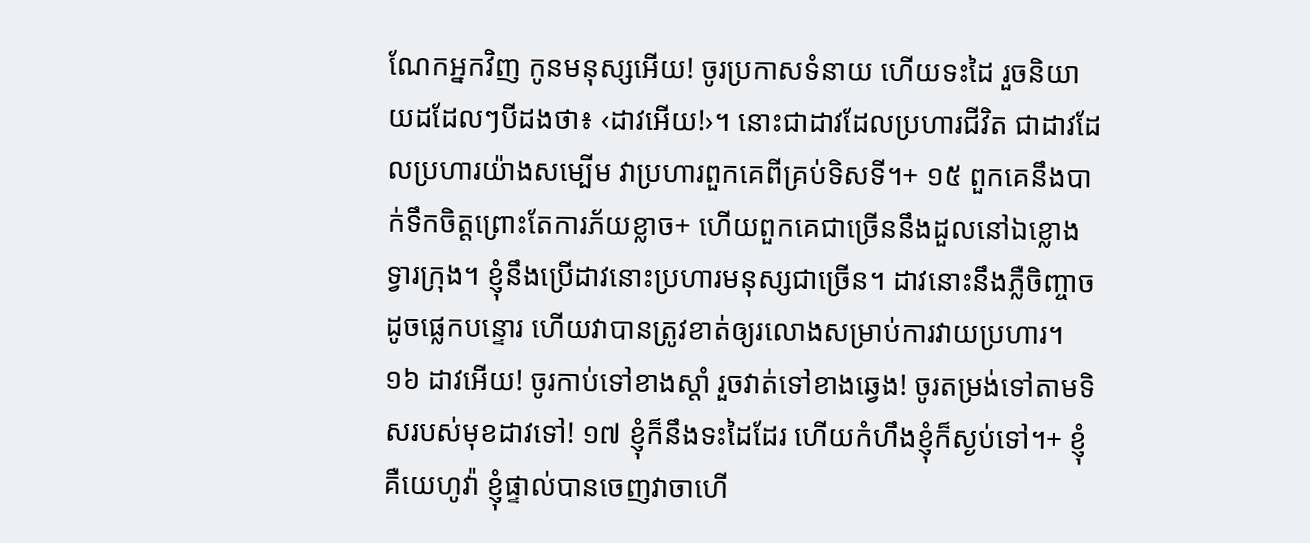ណែកអ្នកវិញ កូនមនុស្សអើយ! ចូរប្រកាសទំនាយ ហើយទះដៃ រួចនិយាយដដែលៗបីដងថា៖ ‹ដាវអើយ!›។ នោះជាដាវដែលប្រហារជីវិត ជាដាវដែលប្រហារយ៉ាងសម្បើម វាប្រហារពួកគេពីគ្រប់ទិសទី។+ ១៥ ពួកគេនឹងបាក់ទឹកចិត្តព្រោះតែការភ័យខ្លាច+ ហើយពួកគេជាច្រើននឹងដួលនៅឯខ្លោងទ្វារក្រុង។ ខ្ញុំនឹងប្រើដាវនោះប្រហារមនុស្សជាច្រើន។ ដាវនោះនឹងភ្លឺចិញ្ចាចដូចផ្លេកបន្ទោរ ហើយវាបានត្រូវខាត់ឲ្យរលោងសម្រាប់ការវាយប្រហារ។ ១៦ ដាវអើយ! ចូរកាប់ទៅខាងស្ដាំ រួចវាត់ទៅខាងឆ្វេង! ចូរតម្រង់ទៅតាមទិសរបស់មុខដាវទៅ! ១៧ ខ្ញុំក៏នឹងទះដៃដែរ ហើយកំហឹងខ្ញុំក៏ស្ងប់ទៅ។+ ខ្ញុំគឺយេហូវ៉ា ខ្ញុំផ្ទាល់បានចេញវាចាហើ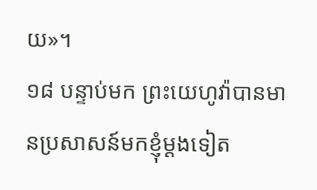យ»។
១៨ បន្ទាប់មក ព្រះយេហូវ៉ាបានមានប្រសាសន៍មកខ្ញុំម្ដងទៀត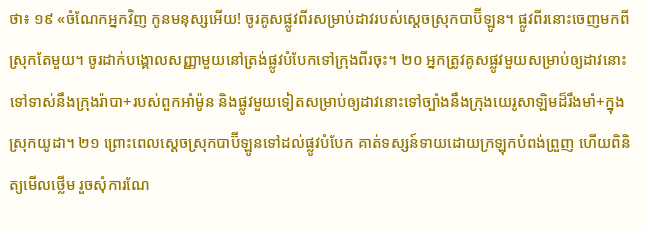ថា៖ ១៩ «ចំណែកអ្នកវិញ កូនមនុស្សអើយ! ចូរគូសផ្លូវពីរសម្រាប់ដាវរបស់ស្ដេចស្រុកបាប៊ីឡូន។ ផ្លូវពីរនោះចេញមកពីស្រុកតែមួយ។ ចូរដាក់បង្គោលសញ្ញាមួយនៅត្រង់ផ្លូវបំបែកទៅក្រុងពីរចុះ។ ២០ អ្នកត្រូវគូសផ្លូវមួយសម្រាប់ឲ្យដាវនោះទៅទាស់នឹងក្រុងរ៉ាបា+របស់ពួកអាំម៉ូន និងផ្លូវមួយទៀតសម្រាប់ឲ្យដាវនោះទៅច្បាំងនឹងក្រុងយេរូសាឡិមដ៏រឹងមាំ+ក្នុងស្រុកយូដា។ ២១ ព្រោះពេលស្ដេចស្រុកបាប៊ីឡូនទៅដល់ផ្លូវបំបែក គាត់ទស្សន៍ទាយដោយក្រឡុកបំពង់ព្រួញ ហើយពិនិត្យមើលថ្លើម រួចសុំការណែ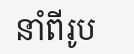នាំពីរូប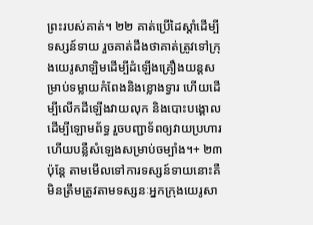ព្រះរបស់គាត់។ ២២ គាត់ប្រើដៃស្ដាំដើម្បីទស្សន៍ទាយ រួចគាត់ដឹងថាគាត់ត្រូវទៅក្រុងយេរូសាឡិមដើម្បីដំឡើងគ្រឿងយន្តសម្រាប់ទម្លាយកំពែងនិងខ្លោងទ្វារ ហើយដើម្បីលើកដីឡើងវាយលុក និងបោះបង្គោលដើម្បីឡោមព័ទ្ធ រួចបញ្ជាទ័ពឲ្យវាយប្រហារ ហើយបន្លឺសំឡេងសម្រាប់ចម្បាំង។+ ២៣ ប៉ុន្តែ តាមមើលទៅការទស្សន៍ទាយនោះគឺមិនត្រឹមត្រូវតាមទស្សនៈអ្នកក្រុងយេរូសា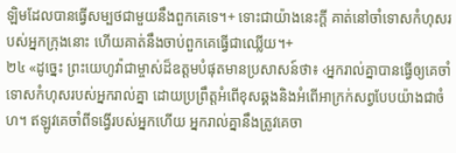ឡិមដែលបានធ្វើសម្បថជាមួយនឹងពួកគេទេ។+ ទោះជាយ៉ាងនេះក្ដី គាត់នៅចាំទោសកំហុសរបស់អ្នកក្រុងនោះ ហើយគាត់នឹងចាប់ពួកគេធ្វើជាឈ្លើយ។+
២៤ «ដូច្នេះ ព្រះយេហូវ៉ាជាម្ចាស់ដ៏ឧត្ដមបំផុតមានប្រសាសន៍ថា៖ ‹អ្នករាល់គ្នាបានធ្វើឲ្យគេចាំទោសកំហុសរបស់អ្នករាល់គ្នា ដោយប្រព្រឹត្តអំពើខុសឆ្គងនិងអំពើអាក្រក់សព្វបែបយ៉ាងជាចំហ។ ឥឡូវគេចាំពីទង្វើរបស់អ្នកហើយ អ្នករាល់គ្នានឹងត្រូវគេចា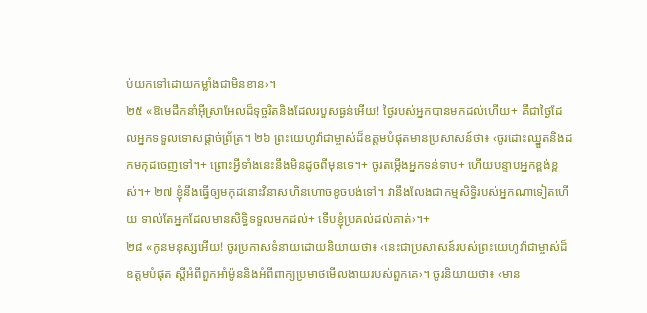ប់យកទៅដោយកម្លាំងជាមិនខាន›។
២៥ «ឱមេដឹកនាំអ៊ីស្រាអែលដ៏ទុច្ចរិតនិងដែលរបួសធ្ងន់អើយ! ថ្ងៃរបស់អ្នកបានមកដល់ហើយ+ គឺជាថ្ងៃដែលអ្នកទទួលទោសផ្ដាច់ព្រ័ត្រ។ ២៦ ព្រះយេហូវ៉ាជាម្ចាស់ដ៏ឧត្ដមបំផុតមានប្រសាសន៍ថា៖ ‹ចូរដោះឈ្នួតនិងដកមកុដចេញទៅ។+ ព្រោះអ្វីទាំងនេះនឹងមិនដូចពីមុនទេ។+ ចូរតម្កើងអ្នកទន់ទាប+ ហើយបន្ទាបអ្នកខ្ពង់ខ្ពស់។+ ២៧ ខ្ញុំនឹងធ្វើឲ្យមកុដនោះវិនាសហិនហោចខូចបង់ទៅ។ វានឹងលែងជាកម្មសិទ្ធិរបស់អ្នកណាទៀតហើយ ទាល់តែអ្នកដែលមានសិទ្ធិទទួលមកដល់+ ទើបខ្ញុំប្រគល់ដល់គាត់›។+
២៨ «កូនមនុស្សអើយ! ចូរប្រកាសទំនាយដោយនិយាយថា៖ ‹នេះជាប្រសាសន៍របស់ព្រះយេហូវ៉ាជាម្ចាស់ដ៏ឧត្ដមបំផុត ស្ដីអំពីពួកអាំម៉ូននិងអំពីពាក្យប្រមាថមើលងាយរបស់ពួកគេ›។ ចូរនិយាយថា៖ ‹មាន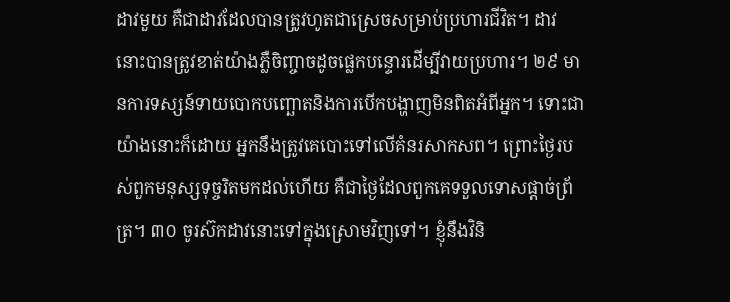ដាវមួយ គឺជាដាវដែលបានត្រូវហូតជាស្រេចសម្រាប់ប្រហារជីវិត។ ដាវនោះបានត្រូវខាត់យ៉ាងភ្លឺចិញ្ចាចដូចផ្លេកបន្ទោរដើម្បីវាយប្រហារ។ ២៩ មានការទស្សន៍ទាយបោកបញ្ឆោតនិងការបើកបង្ហាញមិនពិតអំពីអ្នក។ ទោះជាយ៉ាងនោះក៏ដោយ អ្នកនឹងត្រូវគេបោះទៅលើគំនរសាកសព។ ព្រោះថ្ងៃរបស់ពួកមនុស្សទុច្ចរិតមកដល់ហើយ គឺជាថ្ងៃដែលពួកគេទទួលទោសផ្ដាច់ព្រ័ត្រ។ ៣០ ចូរស៊កដាវនោះទៅក្នុងស្រោមវិញទៅ។ ខ្ញុំនឹងវិនិ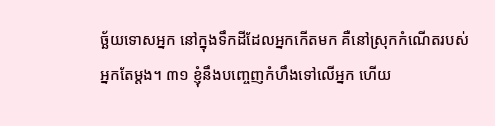ច្ឆ័យទោសអ្នក នៅក្នុងទឹកដីដែលអ្នកកើតមក គឺនៅស្រុកកំណើតរបស់អ្នកតែម្ដង។ ៣១ ខ្ញុំនឹងបញ្ចេញកំហឹងទៅលើអ្នក ហើយ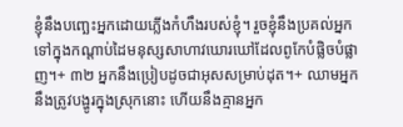ខ្ញុំនឹងបញ្ឆេះអ្នកដោយភ្លើងកំហឹងរបស់ខ្ញុំ។ រួចខ្ញុំនឹងប្រគល់អ្នកទៅក្នុងកណ្ដាប់ដៃមនុស្សសាហាវឃោរឃៅដែលពូកែបំផ្លិចបំផ្លាញ។+ ៣២ អ្នកនឹងប្រៀបដូចជាអុសសម្រាប់ដុត។+ ឈាមអ្នកនឹងត្រូវបង្ហូរក្នុងស្រុកនោះ ហើយនឹងគ្មានអ្នក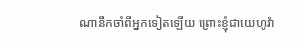ណានឹកចាំពីអ្នកទៀតឡើយ ព្រោះខ្ញុំជាយេហូវ៉ា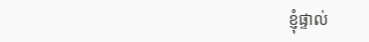ខ្ញុំផ្ទាល់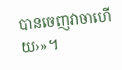បានចេញវាចាហើយ›»។